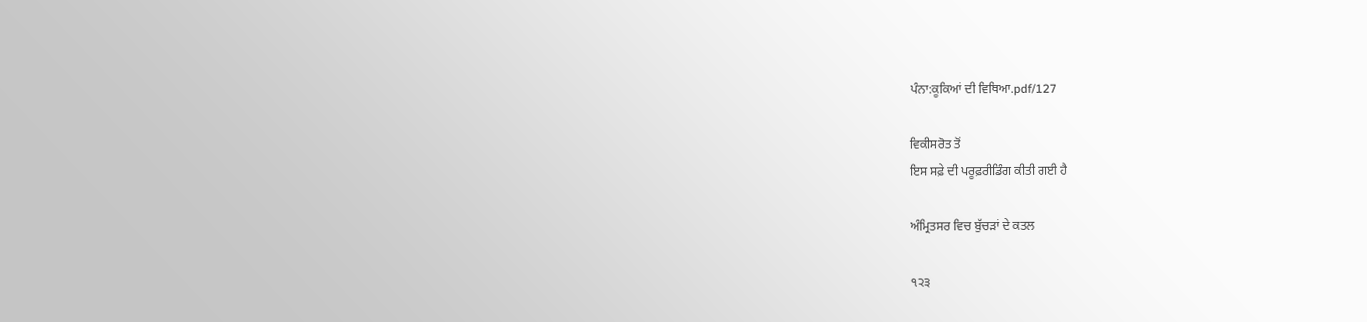ਪੰਨਾ:ਕੂਕਿਆਂ ਦੀ ਵਿਥਿਆ.pdf/127

ਵਿਕੀਸਰੋਤ ਤੋਂ
ਇਸ ਸਫ਼ੇ ਦੀ ਪਰੂਫ਼ਰੀਡਿੰਗ ਕੀਤੀ ਗਈ ਹੈ

ਅੰਮ੍ਰਿਤਸਰ ਵਿਚ ਬੁੱਚੜਾਂ ਦੇ ਕਤਲ

੧੨੩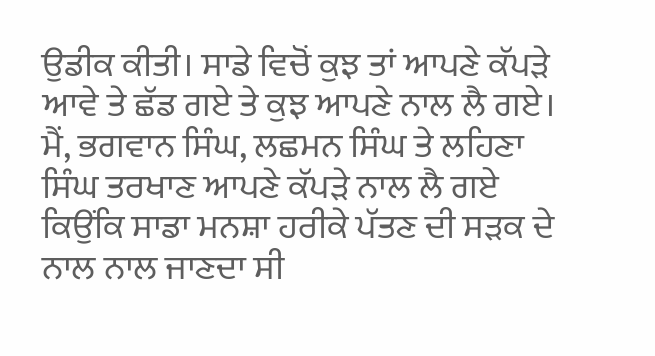ਉਡੀਕ ਕੀਤੀ। ਸਾਡੇ ਵਿਚੋਂ ਕੁਝ ਤਾਂ ਆਪਣੇ ਕੱਪੜੇ ਆਵੇ ਤੇ ਛੱਡ ਗਏ ਤੇ ਕੁਝ ਆਪਣੇ ਨਾਲ ਲੈ ਗਏ। ਮੈਂ, ਭਗਵਾਨ ਸਿੰਘ, ਲਛਮਨ ਸਿੰਘ ਤੇ ਲਹਿਣਾ ਸਿੰਘ ਤਰਖਾਣ ਆਪਣੇ ਕੱਪੜੇ ਨਾਲ ਲੈ ਗਏ ਕਿਉਂਕਿ ਸਾਡਾ ਮਨਸ਼ਾ ਹਰੀਕੇ ਪੱਤਣ ਦੀ ਸੜਕ ਦੇ ਨਾਲ ਨਾਲ ਜਾਣਦਾ ਸੀ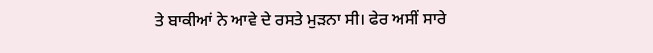ਤੇ ਬਾਕੀਆਂ ਨੇ ਆਵੇ ਦੇ ਰਸਤੇ ਮੁੜਨਾ ਸੀ। ਫੇਰ ਅਸੀਂ ਸਾਰੇ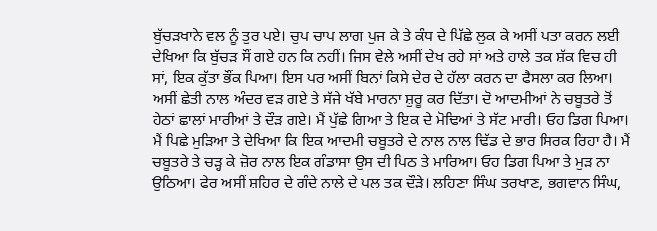ਬੁੱਚੜਖਾਨੇ ਵਲ ਨੂੰ ਤੁਰ ਪਏ। ਚੁਪ ਚਾਪ ਲਾਗ ਪੁਜ ਕੇ ਤੇ ਕੰਧ ਦੇ ਪਿੱਛੇ ਲੁਕ ਕੇ ਅਸੀਂ ਪਤਾ ਕਰਨ ਲਈ ਦੇਖਿਆ ਕਿ ਬੁੱਚੜ ਸੌਂ ਗਏ ਹਨ ਕਿ ਨਹੀਂ। ਜਿਸ ਵੇਲੇ ਅਸੀਂ ਦੇਖ ਰਹੇ ਸਾਂ ਅਤੇ ਹਾਲੇ ਤਕ ਸ਼ੱਕ ਵਿਚ ਹੀ ਸਾਂ, ਇਕ ਕੁੱਤਾ ਭੌਂਕ ਪਿਆ। ਇਸ ਪਰ ਅਸੀਂ ਬਿਨਾਂ ਕਿਸੇ ਦੇਰ ਦੇ ਹੱਲਾ ਕਰਨ ਦਾ ਫੈਸਲਾ ਕਰ ਲਿਆ। ਅਸੀਂ ਛੇਤੀ ਨਾਲ ਅੰਦਰ ਵੜ ਗਏ ਤੇ ਸੱਜੇ ਖੱਬੇ ਮਾਰਨਾ ਸ਼ੁਰੂ ਕਰ ਦਿੱਤਾ। ਦੋ ਆਦਮੀਆਂ ਨੇ ਚਬੂਤਰੇ ਤੋਂ ਹੇਠਾਂ ਛਾਲਾਂ ਮਾਰੀਆਂ ਤੇ ਦੌੜ ਗਏ। ਮੈਂ ਪੁੱਛੇ ਗਿਆ ਤੇ ਇਕ ਦੇ ਮੋਢਿਆਂ ਤੇ ਸੱਟ ਮਾਰੀ। ਓਹ ਡਿਗ ਪਿਆ। ਮੈਂ ਪਿਛੇ ਮੁੜਿਆ ਤੇ ਦੇਖਿਆ ਕਿ ਇਕ ਆਦਮੀ ਚਬੂਤਰੇ ਦੇ ਨਾਲ ਨਾਲ ਢਿੱਡ ਦੇ ਭਾਰ ਸਿਰਕ ਰਿਹਾ ਹੈ। ਮੈਂ ਚਬੂਤਰੇ ਤੇ ਚੜ੍ਹ ਕੇ ਜ਼ੋਰ ਨਾਲ ਇਕ ਗੰਡਾਸਾ ਉਸ ਦੀ ਪਿਠ ਤੇ ਮਾਰਿਆ। ਓਹ ਡਿਗ ਪਿਆ ਤੇ ਮੁੜ ਨਾ ਉਠਿਆ। ਫੇਰ ਅਸੀਂ ਸ਼ਹਿਰ ਦੇ ਗੰਦੇ ਨਾਲੇ ਦੇ ਪਲ ਤਕ ਦੌੜੇ। ਲਹਿਣਾ ਸਿੰਘ ਤਰਖਾਣ, ਭਗਵਾਨ ਸਿੰਘ,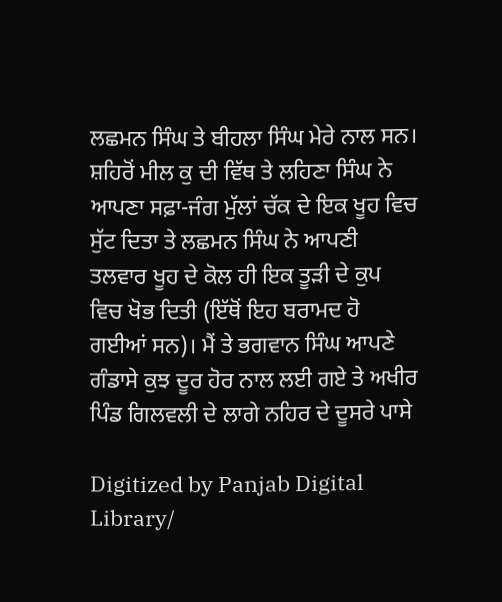ਲਛਮਨ ਸਿੰਘ ਤੇ ਬੀਹਲਾ ਸਿੰਘ ਮੇਰੇ ਨਾਲ ਸਨ। ਸ਼ਹਿਰੋਂ ਮੀਲ ਕੁ ਦੀ ਵਿੱਥ ਤੇ ਲਹਿਣਾ ਸਿੰਘ ਨੇ ਆਪਣਾ ਸਫ਼ਾ-ਜੰਗ ਮੁੱਲਾਂ ਚੱਕ ਦੇ ਇਕ ਖੂਹ ਵਿਚ ਸੁੱਟ ਦਿਤਾ ਤੇ ਲਛਮਨ ਸਿੰਘ ਨੇ ਆਪਣੀ ਤਲਵਾਰ ਖੂਹ ਦੇ ਕੋਲ ਹੀ ਇਕ ਤੂੜੀ ਦੇ ਕੁਪ ਵਿਚ ਖੋਭ ਦਿਤੀ (ਇੱਥੋਂ ਇਹ ਬਰਾਮਦ ਹੋ ਗਈਆਂ ਸਨ)। ਮੈਂ ਤੇ ਭਗਵਾਨ ਸਿੰਘ ਆਪਣੇ ਗੰਡਾਸੇ ਕੁਝ ਦੂਰ ਹੋਰ ਨਾਲ ਲਈ ਗਏ ਤੇ ਅਖੀਰ ਪਿੰਡ ਗਿਲਵਲੀ ਦੇ ਲਾਗੇ ਨਹਿਰ ਦੇ ਦੂਸਰੇ ਪਾਸੇ

Digitized by Panjab Digital Library/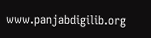www.panjabdigilib.org